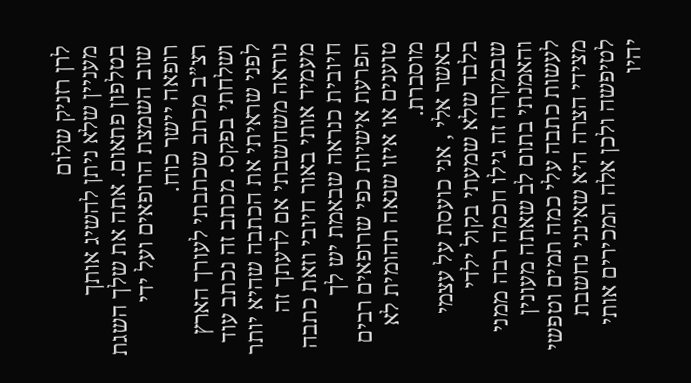לרן רזניק שלום
מעניין שלא ניתן להשיג אותך בטלפון פתאום. אתה את שלך השגת שוב השמצת הרופאים ועל ידי רופאה יישר כוח.
רצ”ב מכתב שכתבתי לעורך הארץ ושלחתי בפקס. מכתב זה נכתב עוד לפני שראיתי את הכתבה שהיא יותר נוראה משחשבתי אם לדעתך זה מעמיד אותי באור חיובי וזאת כתבה חיובית כנראה שבאמת יש לך הפרעת אישיות כפי שרופאים רבים טוענים או איזו שנאה תהומית לא מוסברת.
באשר אלי , אני כועסת על עצמי בלבד שלא שמעתי בקול ילדי שבמקרה זה גילו חכמה רבה ממני והאמנתי בתום לב שאתה מעונין לעשות כתבה עלי כמה תמים וטפשי מצידי הצרה היא שאינני נחשבת לטיפשה ולכן אלה המכירים אותי יהיו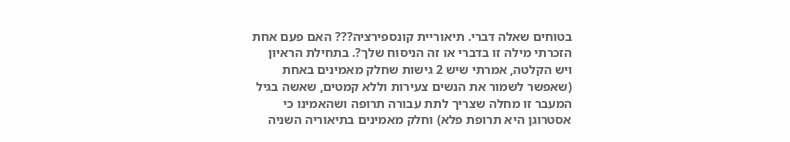בטוחים שאלה דברי. תיאוריית קונספירציה??? האם פעם אחת הזכרתי מילה זו בדברי או זה הניסוח שלך?. בתחילת הראיון ויש הקלטה, אמרתי שיש 2 גישות שחלק מאמינים באחת (שאפשר לשמור את הנשים צעירות וללא קמטים, שאשה בגיל המעבר זו מחלה שצריך לתת עבורה תרופה ושהאמינו כי אסטרוגן היא תרופת פלא) וחלק מאמינים בתיאוריה השניה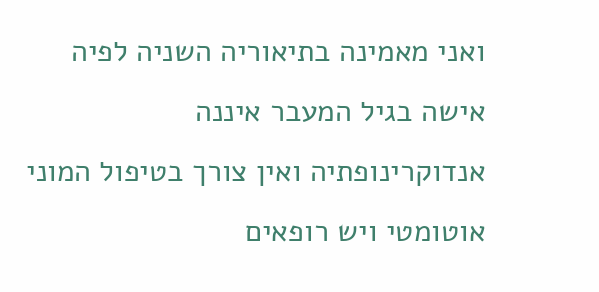ואני מאמינה בתיאוריה השניה לפיה אישה בגיל המעבר איננה אנדוקרינופתיה ואין צורך בטיפול המוני אוטומטי ויש רופאים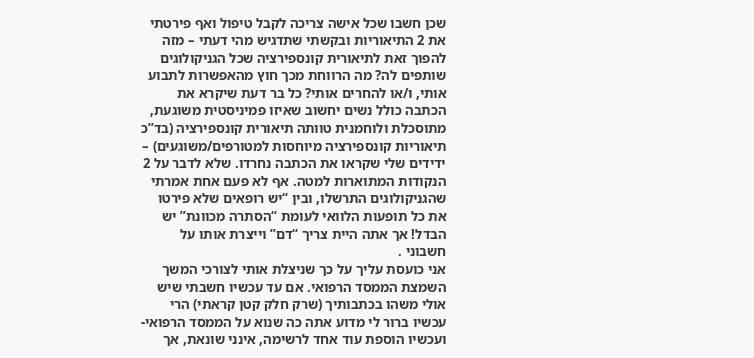שכן חשבו שכל אישה צריכה לקבל טיפול ואף פירטתי את 2 התיאוריות ובקשתי שתדגיש מהי דעתי – מזה להפוך זאת לתיאורית קונספירציה שכל הגניקולוגים שותפים לה? מה הרווחת מכך חוץ מהאפשרות לתבוע אותי, ו/או להחרים אותי? כל בר דעת שיקרא את הכתבה כולל נשים יחשוב שאיזו פמיניסטית משוגעת, מתוסכלת ולוחמנית טוותה תיאורית קונספירציה (בד”כ תיאוריות קונספירציה מיוחסות למטורפים/משוגעים) – ידידים שלי שקראו את הכתבה נחרדו. שלא לדבר על 2 הנקודות המתוארות למטה. אף לא פעם אחת אמרתי שהגניקולוגים התרשלו, ובין “יש רופאים שלא פירטו את כל תופעות הלוואי לעומת “הסתרה מכוונת” יש הבדל! אך אתה היית צריך “דם” וייצרת אותו על חשבוני .
אני כועסת עליך על כך שניצלת אותי לצורכי המשך השמצת הממסד הרפואי. אם עד עכשיו חשבתי שיש אולי משהו בכתבותיך (שרק חלק קטן קראתי) הרי עכשיו ברור לי מדוע אתה כה שנוא על הממסד הרפואי- ועכשיו הוספת עוד אחד לרשימה, אינני שונאת, אך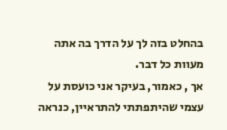בהחלט בזה לך על הדרך בה אתה מעוות כל דבר.
אך , כאמור, בעיקר אני כועסת על עצמי שהיתפתתי להתראיין, כנראה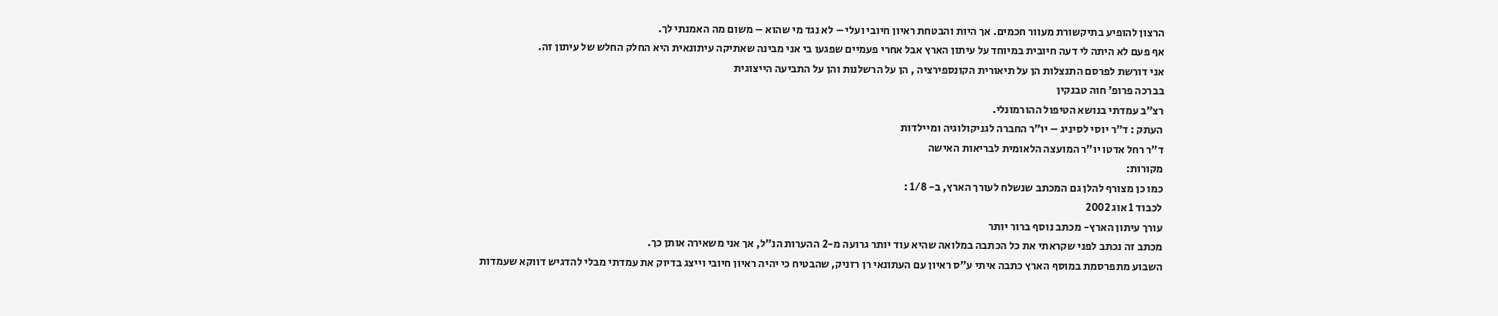הרצון להופיע בתיקשורת מעוור חכמים. אך היות והבטחת ראיון חיובי ועלי – לא נגד מי שהוא – משום מה האמנתי לך.
אף פעם לא היתה לי דעה חיובית במיוחד על עיתון הארץ אבל אחרי פעמיים שפגעו בי אני מבינה שאתיקה עיתונאית היא החלק החלש של עיתון זה.
אני דורשת לפרסם התנצלות הן על תיאורית הקונספירציה , הן על הרשלנות והן על התביעה הייצוגית
בברכה פרופ’ חוה טבנקין
רצ”ב עמדתי בנושא הטיפול ההורמונלי.
העתק : ד”ר יוסי לסיניג – יו”ר החברה לגניקולוגיה ומיילדות
ד”ר רחל אדטו יו”ר המועצה הלאומית לבריאות האישה
מקורות:
כמו כן מצורף להלן גם המכתב שנשלח לעורך הארץ, ב- 1/8 :
לכבוד 1 אוג 2002
עורך עיתון הארץ- מכתב נוסף ברור יותר
מכתב זה נכתב לפני שקראתי את כל הכתבה במלואה שהיא עוד יותר גרועה מ-2 ההערות הנ”ל, אך אני משאירה אותן כך.
השבוע מתפרסמת במוסף הארץ כתבה איתי ע”ס ראיון עם העתונאי רן רזניק, שהבטיח כי יהיה ראיון חיובי וייצג בדיוק את עמדתי מבלי להדגיש דווקא שעמדות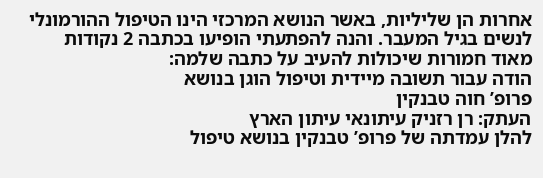אחרות הן שליליות, באשר הנושא המרכזי הינו הטיפול ההורמונלי לנשים בגיל המעבר. והנה להפתעתי הופיעו בכתבה 2 נקודות מאוד חמורות שיכולות להעיב על כתבה שלמה:
הודה עבור תשובה מיידית וטיפול הוגן בנושא
פרופ’ חוה טבנקין
העתק: רן רזניק עיתונאי עיתון הארץ
להלן עמדתה של פרופ’ טבנקין בנושא טיפול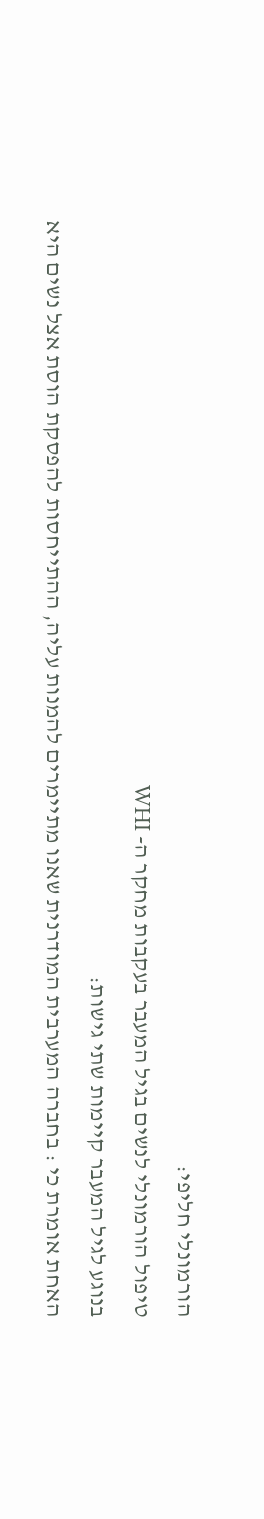הורמונלי חליפי:
טיפול הורמונלי לנשים בגיל המעבר בעקבות מחקר ה- WHI
בנוגע לגיל המעבר קיימות שתי גישות:
האחת אומרת כי : בחברה המערבית המודרנית שאנו מתיימרים להמנות עליה, ההתייחסות להפסקת הוסת אצל נשים היא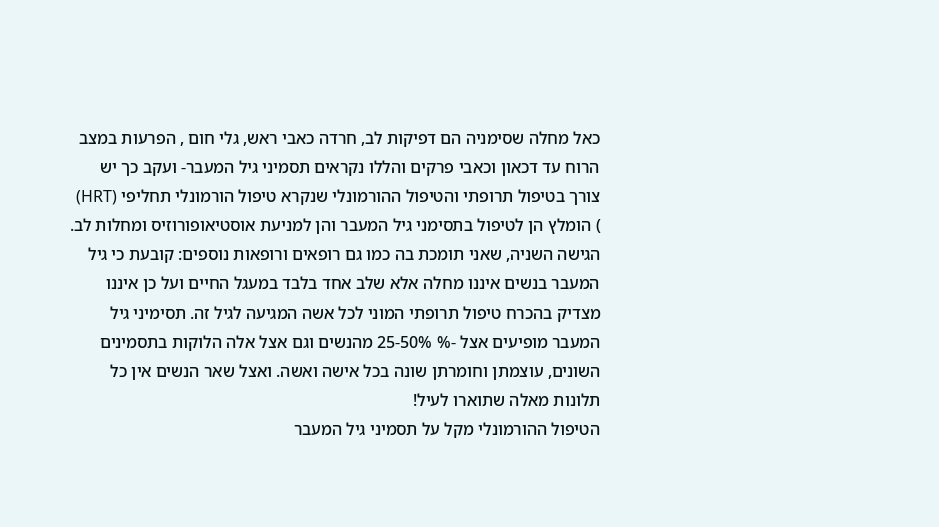כאל מחלה שסימניה הם דפיקות לב, חרדה כאבי ראש, גלי חום , הפרעות במצב הרוח עד דכאון וכאבי פרקים והללו נקראים תסמיני גיל המעבר- ועקב כך יש צורך בטיפול תרופתי והטיפול ההורמונלי שנקרא טיפול הורמונלי תחליפי (HRT) ) הומלץ הן לטיפול בתסימני גיל המעבר והן למניעת אוסטיאופורוזיס ומחלות לב.
הגישה השניה, שאני תומכת בה כמו גם רופאים ורופאות נוספים: קובעת כי גיל המעבר בנשים איננו מחלה אלא שלב אחד בלבד במעגל החיים ועל כן איננו מצדיק בהכרח טיפול תרופתי המוני לכל אשה המגיעה לגיל זה. תסימיני גיל המעבר מופיעים אצל -% 25-50% מהנשים וגם אצל אלה הלוקות בתסמינים השונים, עוצמתן וחומרתן שונה בכל אישה ואשה. ואצל שאר הנשים אין כל תלונות מאלה שתוארו לעיל!
הטיפול ההורמונלי מקל על תסמיני גיל המעבר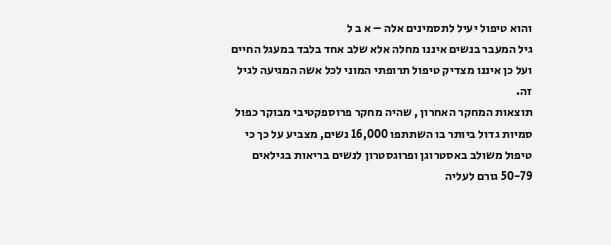והוא טיפול יעיל לתסמינים אלה – א ב ל
גיל המעבר בנשים איננו מחלה אלא שלב אחד בלבד במעגל החיים ועל כן איננו מצדיק טיפול תרופתי המוני לכל אשה המגיעה לגיל זה.
תוצאות המחקר האחרון , שהיה מחקר פרוספקטיבי מבוקר כפול סמיות גדול ביותר בו השתתפו 16,000 נשים, מצביע על כך כי טיפול משולב באסטרוגן ופרוגסטרון לנשים בריאות בגילאים 50-79 גורם לעליה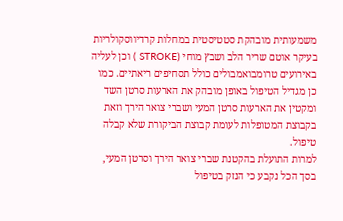משמעותית מובהקת סטטיסטית במחלות קרדיווסקולריות בעיקר אוטם שריר הלב ושבץ מוחי (STROKE ) וכן לעליה באירועים טרומבואמבולים כולל תסחיפים ריאתיים. כמו כן מגדיל הטיפול באופן מובהק את הארעות סרטן השד ומקטין את הארעות סרטן המעי ושברי צואר הירך וזאת בקבוצת המטופלות לעומת קבוצת הביקורת שלא קבלה טיפול.
למרות התועלת בהקטנת שברי צואר הירך וסרטן המעי, בסך הכל נקבע כי הנזק בטיפול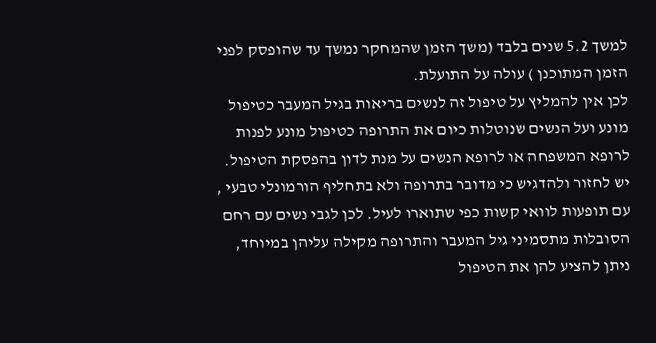למשך 5.2 שנים בלבד (משך הזמן שהמחקר נמשך עד שהופסק לפני הזמן המתוכנן ) עולה על התועלת.
לכן אין להמליץ על טיפול זה לנשים בריאות בגיל המעבר כטיפול מונע ועל הנשים שנוטלות כיום את התרופה כטיפול מונע לפנות לרופא המשפחה או לרופא הנשים על מנת לדון בהפסקת הטיפול. יש לחזור ולהדגיש כי מדובר בתרופה ולא בתחליף הורמונלי טבעי , עם תופעות לוואי קשות כפי שתוארו לעיל. לכן לגבי נשים עם רחם הסובלות מתסמיני גיל המעבר והתרופה מקילה עליהן במיוחד, ניתן להציע להן את הטיפול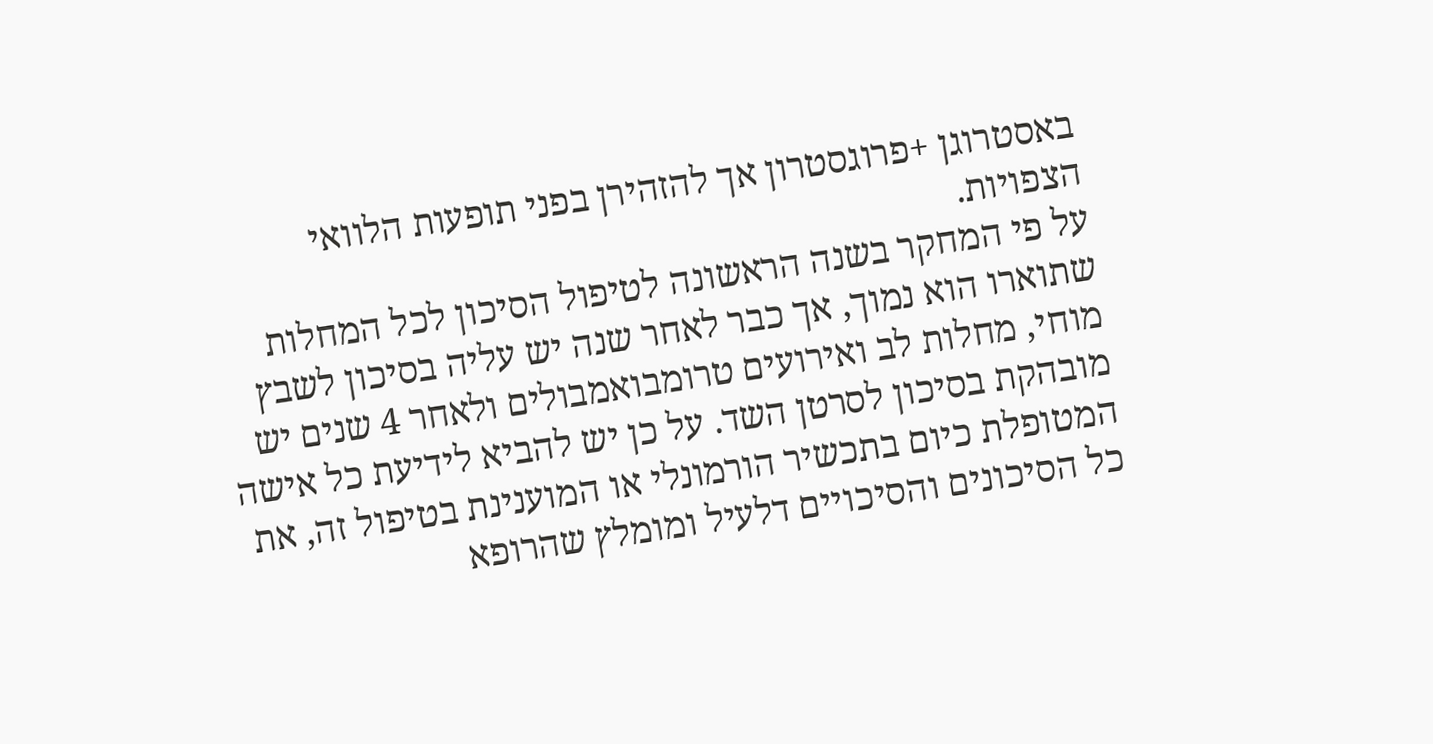באסטרוגן +פרוגסטרון אך להזהירן בפני תופעות הלוואי הצפויות.
על פי המחקר בשנה הראשונה לטיפול הסיכון לכל המחלות שתוארו הוא נמוך, אך כבר לאחר שנה יש עליה בסיכון לשבץ מוחי, מחלות לב ואירועים טרומבואמבולים ולאחר 4 שנים יש מובהקת בסיכון לסרטן השד. על כן יש להביא לידיעת כל אישה המטופלת כיום בתכשיר הורמונלי או המוענינת בטיפול זה, את כל הסיכונים והסיכויים דלעיל ומומלץ שהרופא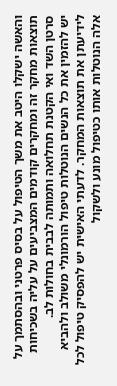והאשה ישקלו היטב את משך הטיפול על בסיס פרטני ובהסתמך על תוצאות מחקר זה ומחקרים קודמים המצביעים על עליה בשכיחות סרטן השד ואי הקטנת תחלואה ותמותה לבבית בחולות לב.
יש להזמין את כל הנשים הנוטלות טיפול הורמונלי משולב ולהביא לידיעתן את תוצאות המחקר. לדעתי האישית יש להפסיק טיפול לכל אלה הנוטלות אותו כטיפול מונע ולשקול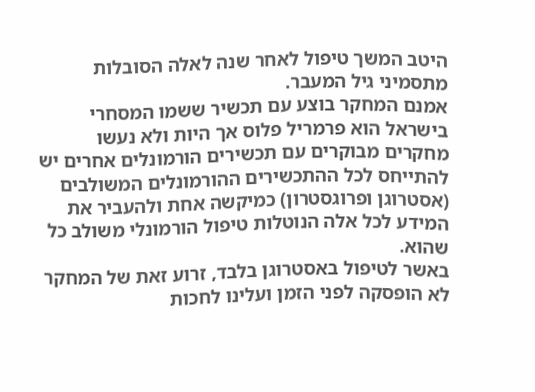היטב המשך טיפול לאחר שנה לאלה הסובלות מתסמיני גיל המעבר.
אמנם המחקר בוצע עם תכשיר ששמו המסחרי בישראל הוא פרמריל פלוס אך היות ולא נעשו מחקרים מבוקרים עם תכשירים הורמונלים אחרים יש להתייחס לכל ההתכשירים ההורמונלים המשולבים (אסטרוגן ופרוגסטרון) כמיקשה אחת ולהעביר את המידע לכל אלה הנוטלות טיפול הורמונלי משולב כל שהוא.
באשר לטיפול באסטרוגן בלבד, זרוע זאת של המחקר לא הופסקה לפני הזמן ועלינו לחכות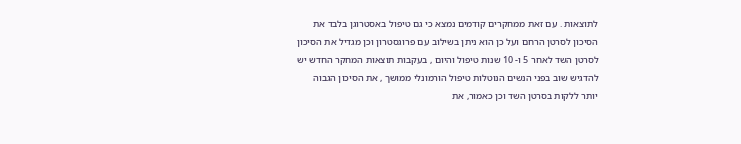לתוצאות . עם זאת ממחקרים קודמים נמצא כי גם טיפול באסטרוגן בלבד את הסיכון לסרטן הרחם ועל כן הוא ניתן בשילוב עם פרוגסטרון וכן מגדיל את הסיכון לסרטן השד לאחר 5 ו- 10 שנות טיפול והיום , בעקבות תוצאות המחקר החדש יש להדגיש שוב בפני הנשים הנוטלות טיפול הורמונלי ממושך , את הסיכון הגבוה יותר ללקות בסרטן השד וכן כאמור, את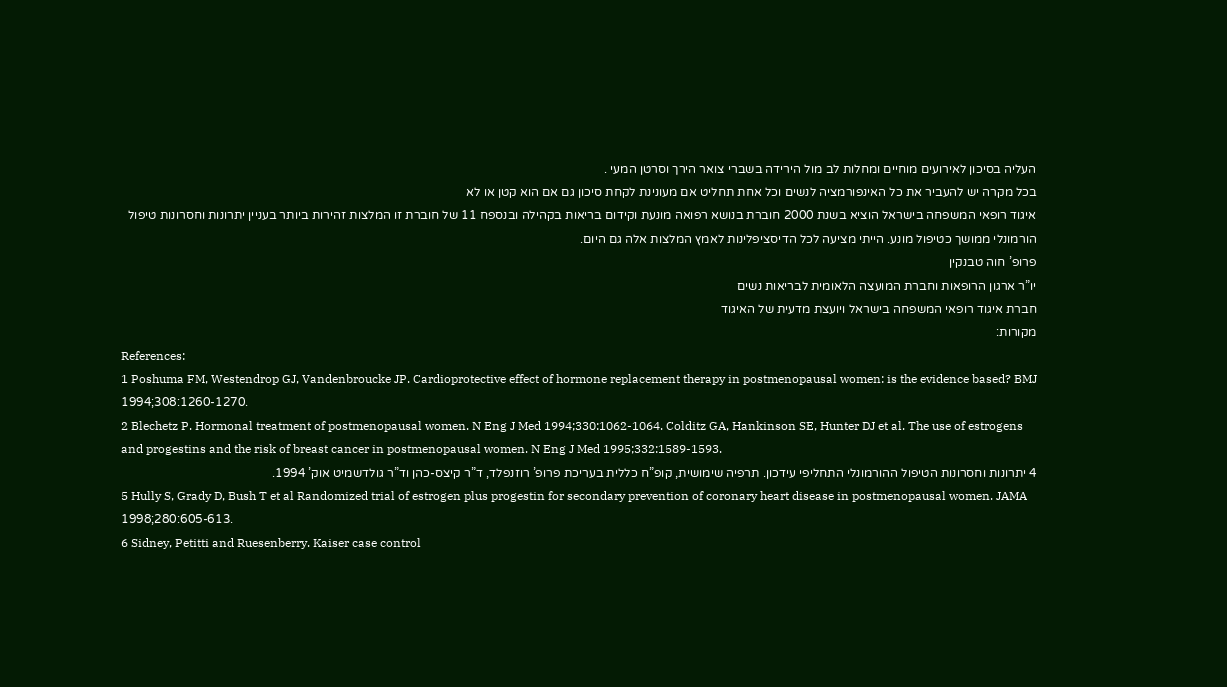העליה בסיכון לאירועים מוחיים ומחלות לב מול הירידה בשברי צואר הירך וסרטן המעי .
בכל מקרה יש להעביר את כל האינפורמציה לנשים וכל אחת תחליט אם מעונינת לקחת סיכון גם אם הוא קטן או לא
איגוד רופאי המשפחה בישראל הוציא בשנת 2000 חוברת בנושא רפואה מונעת וקידום בריאות בקהילה ובנספח 11 של חוברת זו המלצות זהירות ביותר בעניין יתרונות וחסרונות טיפול הורמונלי ממושך כטיפול מונע. הייתי מציעה לכל הדיסציפלינות לאמץ המלצות אלה גם היום.
פרופ’ חוה טבנקין
יו”ר ארגון הרופאות וחברת המועצה הלאומית לבריאות נשים
חברת איגוד רופאי המשפחה בישראל ויועצת מדעית של האיגוד
מקורות:
References:
1 Poshuma FM, Westendrop GJ, Vandenbroucke JP. Cardioprotective effect of hormone replacement therapy in postmenopausal women: is the evidence based? BMJ 1994;308:1260-1270.
2 Blechetz P. Hormonal treatment of postmenopausal women. N Eng J Med 1994;330:1062-1064. Colditz GA, Hankinson SE, Hunter DJ et al. The use of estrogens and progestins and the risk of breast cancer in postmenopausal women. N Eng J Med 1995;332:1589-1593.
4 יתרונות וחסרונות הטיפול ההורמונלי התחליפי עידכון. תרפיה שימושית, קופ”ח כללית בעריכת פרופ’ רוזנפלד, ד”ר קיצס-כהן וד”ר גולדשמיט אוק’ 1994.
5 Hully S, Grady D, Bush T et al Randomized trial of estrogen plus progestin for secondary prevention of coronary heart disease in postmenopausal women. JAMA 1998;280:605-613.
6 Sidney, Petitti and Ruesenberry. Kaiser case control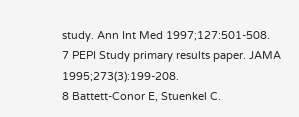study. Ann Int Med 1997;127:501-508.
7 PEPI Study primary results paper. JAMA 1995;273(3):199-208.
8 Battett-Conor E, Stuenkel C.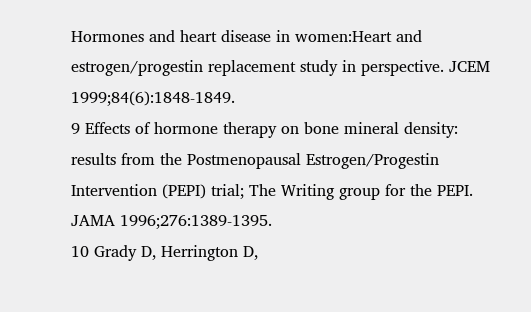Hormones and heart disease in women:Heart and estrogen/progestin replacement study in perspective. JCEM 1999;84(6):1848-1849.
9 Effects of hormone therapy on bone mineral density: results from the Postmenopausal Estrogen/Progestin Intervention (PEPI) trial; The Writing group for the PEPI. JAMA 1996;276:1389-1395.
10 Grady D, Herrington D,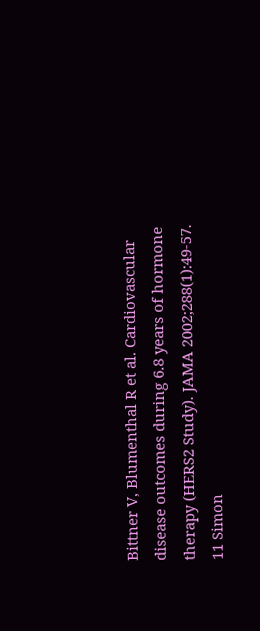Bittner V, Blumenthal R et al. Cardiovascular disease outcomes during 6.8 years of hormone therapy (HERS2 Study). JAMA 2002;288(1):49-57.
11 Simon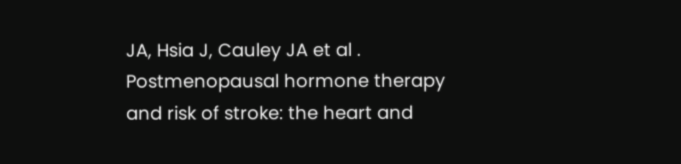JA, Hsia J, Cauley JA et al . Postmenopausal hormone therapy and risk of stroke: the heart and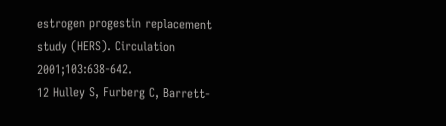estrogen progestin replacement study (HERS). Circulation 2001;103:638-642.
12 Hulley S, Furberg C, Barrett-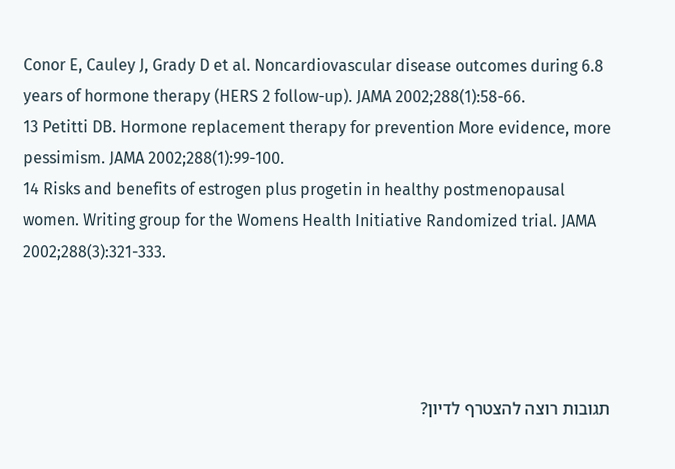Conor E, Cauley J, Grady D et al. Noncardiovascular disease outcomes during 6.8 years of hormone therapy (HERS 2 follow-up). JAMA 2002;288(1):58-66.
13 Petitti DB. Hormone replacement therapy for prevention More evidence, more pessimism. JAMA 2002;288(1):99-100.
14 Risks and benefits of estrogen plus progetin in healthy postmenopausal women. Writing group for the Womens Health Initiative Randomized trial. JAMA 2002;288(3):321-333.




תגובות רוצה להצטרף לדיון?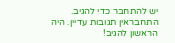יש להתחבר כדי להגיב.
התחבראין תגובות עדיין. היה הראשון להגיב!